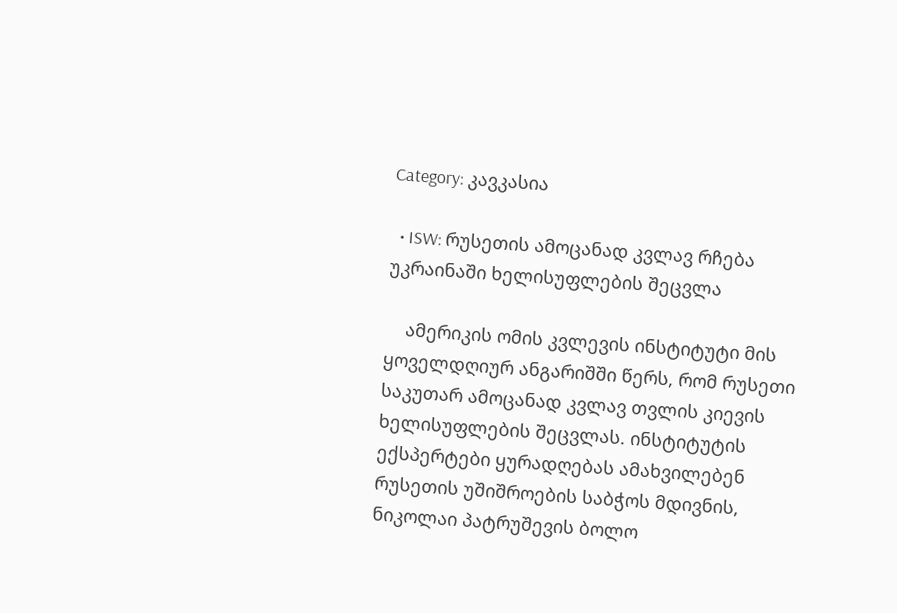Category: კავკასია

  • ISW: რუსეთის ამოცანად კვლავ რჩება უკრაინაში ხელისუფლების შეცვლა

    ამერიკის ომის კვლევის ინსტიტუტი მის ყოველდღიურ ანგარიშში წერს, რომ რუსეთი საკუთარ ამოცანად კვლავ თვლის კიევის ხელისუფლების შეცვლას. ინსტიტუტის ექსპერტები ყურადღებას ამახვილებენ რუსეთის უშიშროების საბჭოს მდივნის, ნიკოლაი პატრუშევის ბოლო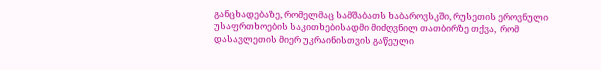განცხადებაზე, რომელმაც სამშაბათს ხაბაროვსკში, რუსეთის ეროვნული უსაფრთხოების საკითხებისადმი მიძღვნილ თათბირზე თქვა,  რომ დასავლეთის მიერ უკრაინისთვის გაწეული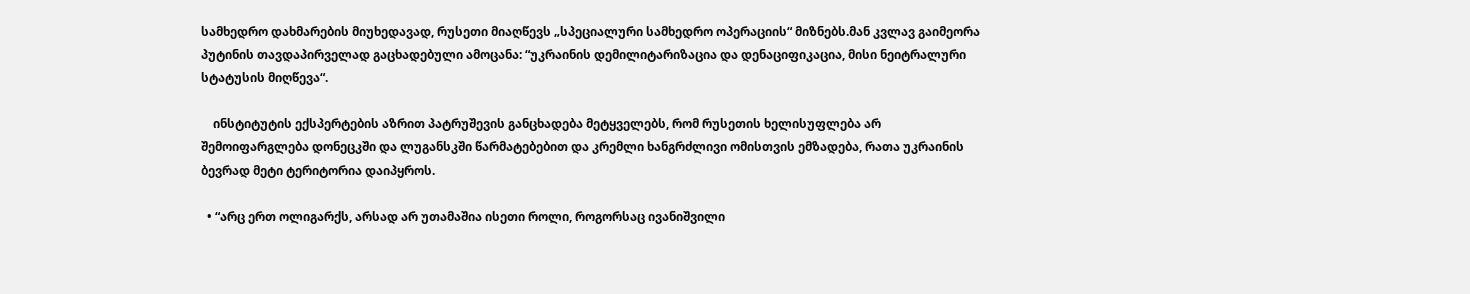სამხედრო დახმარების მიუხედავად, რუსეთი მიაღწევს „სპეციალური სამხედრო ოპერაციის“ მიზნებს.მან კვლავ გაიმეორა პუტინის თავდაპირველად გაცხადებული ამოცანა: “უკრაინის დემილიტარიზაცია და დენაციფიკაცია, მისი ნეიტრალური სტატუსის მიღწევა“.

    ინსტიტუტის ექსპერტების აზრით პატრუშევის განცხადება მეტყველებს, რომ რუსეთის ხელისუფლება არ შემოიფარგლება დონეცკში და ლუგანსკში წარმატებებით და კრემლი ხანგრძლივი ომისთვის ემზადება, რათა უკრაინის ბევრად მეტი ტერიტორია დაიპყროს.

  • “არც ერთ ოლიგარქს, არსად არ უთამაშია ისეთი როლი, როგორსაც ივანიშვილი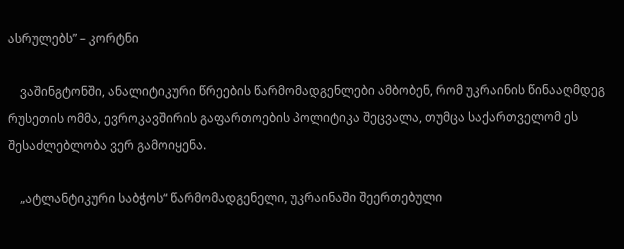ასრულებს” – კორტნი

    ვაშინგტონში, ანალიტიკური წრეების წარმომადგენლები ამბობენ, რომ უკრაინის წინააღმდეგ რუსეთის ომმა, ევროკავშირის გაფართოების პოლიტიკა შეცვალა, თუმცა საქართველომ ეს შესაძლებლობა ვერ გამოიყენა.

    „ატლანტიკური საბჭოს“ წარმომადგენელი, უკრაინაში შეერთებული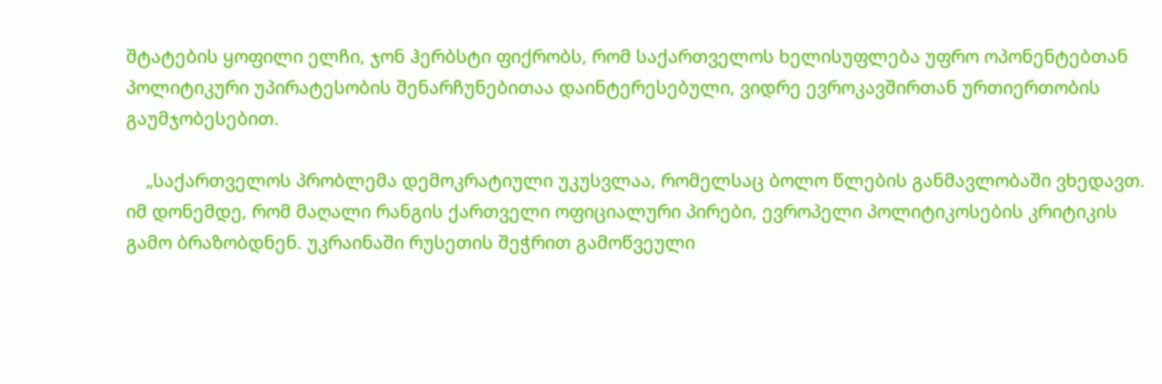შტატების ყოფილი ელჩი, ჯონ ჰერბსტი ფიქრობს, რომ საქართველოს ხელისუფლება უფრო ოპონენტებთან პოლიტიკური უპირატესობის შენარჩუნებითაა დაინტერესებული, ვიდრე ევროკავშირთან ურთიერთობის გაუმჯობესებით.

    „საქართველოს პრობლემა დემოკრატიული უკუსვლაა, რომელსაც ბოლო წლების განმავლობაში ვხედავთ. იმ დონემდე, რომ მაღალი რანგის ქართველი ოფიციალური პირები, ევროპელი პოლიტიკოსების კრიტიკის გამო ბრაზობდნენ. უკრაინაში რუსეთის შეჭრით გამოწვეული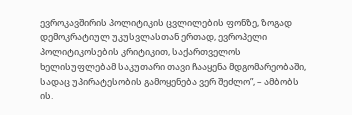ევროკავშირის პოლიტიკის ცვლილების ფონზე, ზოგად დემოკრატიულ უკუსვლასთან ერთად, ევროპელი პოლიტიკოსების კრიტიკით, საქართველოს ხელისუფლებამ საკუთარი თავი ჩააყენა მდგომარეობაში, სადაც უპირატესობის გამოყენება ვერ შეძლო”, – ამბობს ის.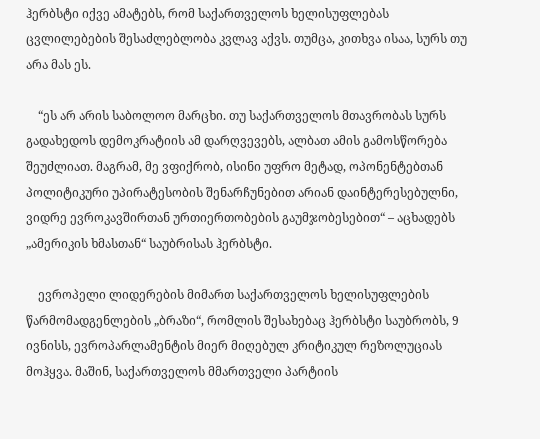ჰერბსტი იქვე ამატებს, რომ საქართველოს ხელისუფლებას ცვლილებების შესაძლებლობა კვლავ აქვს. თუმცა, კითხვა ისაა, სურს თუ არა მას ეს.

    “ეს არ არის საბოლოო მარცხი. თუ საქართველოს მთავრობას სურს გადახედოს დემოკრატიის ამ დარღვევებს, ალბათ ამის გამოსწორება შეუძლიათ. მაგრამ, მე ვფიქრობ, ისინი უფრო მეტად, ოპონენტებთან პოლიტიკური უპირატესობის შენარჩუნებით არიან დაინტერესებულნი, ვიდრე ევროკავშირთან ურთიერთობების გაუმჯობესებით“ – აცხადებს „ამერიკის ხმასთან“ საუბრისას ჰერბსტი.

    ევროპელი ლიდერების მიმართ საქართველოს ხელისუფლების წარმომადგენლების „ბრაზი“, რომლის შესახებაც ჰერბსტი საუბრობს, 9 ივნისს, ევროპარლამენტის მიერ მიღებულ კრიტიკულ რეზოლუციას მოჰყვა. მაშინ, საქართველოს მმართველი პარტიის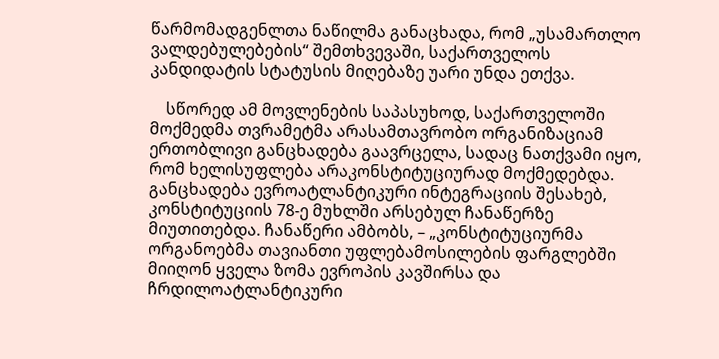წარმომადგენლთა ნაწილმა განაცხადა, რომ „უსამართლო ვალდებულებების“ შემთხვევაში, საქართველოს კანდიდატის სტატუსის მიღებაზე უარი უნდა ეთქვა.

    სწორედ ამ მოვლენების საპასუხოდ, საქართველოში მოქმედმა თვრამეტმა არასამთავრობო ორგანიზაციამ ერთობლივი განცხადება გაავრცელა, სადაც ნათქვამი იყო, რომ ხელისუფლება არაკონსტიტუციურად მოქმედებდა. განცხადება ევროატლანტიკური ინტეგრაციის შესახებ, კონსტიტუციის 78-ე მუხლში არსებულ ჩანაწერზე მიუთითებდა. ჩანაწერი ამბობს, – „კონსტიტუციურმა ორგანოებმა თავიანთი უფლებამოსილების ფარგლებში მიიღონ ყველა ზომა ევროპის კავშირსა და ჩრდილოატლანტიკური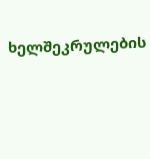ხელშეკრულების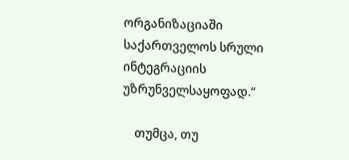ორგანიზაციაში საქართველოს სრული ინტეგრაციის უზრუნველსაყოფად.“

    თუმცა, თუ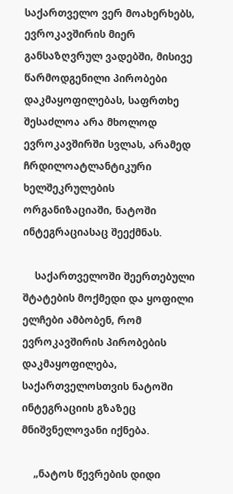საქართველო ვერ მოახერხებს, ევროკავშირის მიერ განსაზღვრულ ვადებში, მისივე წარმოდგენილი პირობები დაკმაყოფილებას, საფრთხე შესაძლოა არა მხოლოდ ევროკავშირში სვლას, არამედ ჩრდილოატლანტიკური ხელშეკრულების ორგანიზაციაში, ნატოში ინტეგრაციასაც შეექმნას.

    საქართველოში შეერთებული შტატების მოქმედი და ყოფილი ელჩები ამბობენ, რომ ევროკავშირის პირობების დაკმაყოფილება, საქართველოსთვის ნატოში ინტეგრაციის გზაზეც მნიშვნელოვანი იქნება.

    „ნატოს წევრების დიდი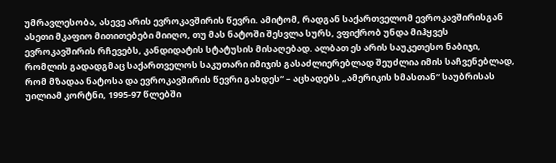უმრავლესობა, ასევე არის ევროკავშირის წევრი. ამიტომ, რადგან საქართველომ ევროკავშირისგან ასეთი მკაფიო მითითებები მიიღო, თუ მას ნატოში შესვლა სურს, ვფიქრობ უნდა მიჰყვეს ევროკავშირის რჩევებს, კანდიდატის სტატუსის მისაღებად. ალბათ ეს არის საუკეთესო ნაბიჯი, რომლის გადადგმაც საქართველოს საკუთარი იმიჯის გასაძლიერებლად შეუძლია იმის საჩვენებლად, რომ მზადაა ნატოსა და ევროკავშირის წევრი გახდეს“ – აცხადებს „ამერიკის ხმასთან“ საუბრისას უილიამ კორტნი, 1995-97 წლებში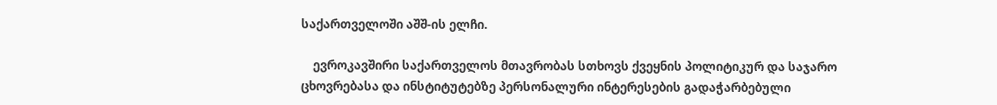საქართველოში აშშ-ის ელჩი.

    ევროკავშირი საქართველოს მთავრობას სთხოვს ქვეყნის პოლიტიკურ და საჯარო ცხოვრებასა და ინსტიტუტებზე პერსონალური ინტერესების გადაჭარბებული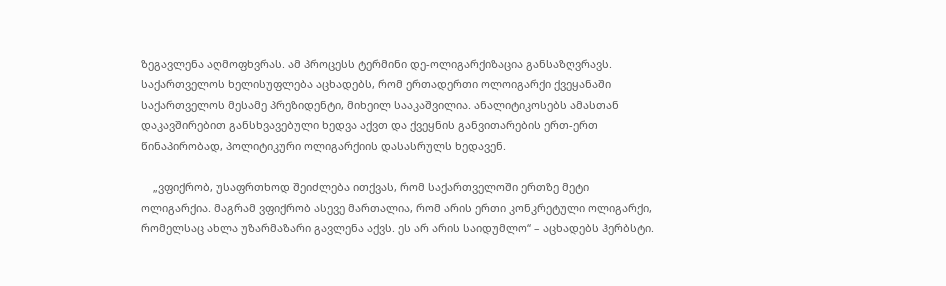ზეგავლენა აღმოფხვრას. ამ პროცესს ტერმინი დე-ოლიგარქიზაცია განსაზღვრავს. საქართველოს ხელისუფლება აცხადებს, რომ ერთადერთი ოლოიგარქი ქვეყანაში საქართველოს მესამე პრეზიდენტი, მიხეილ სააკაშვილია. ანალიტიკოსებს ამასთან დაკავშირებით განსხვავებული ხედვა აქვთ და ქვეყნის განვითარების ერთ-ერთ წინაპირობად, პოლიტიკური ოლიგარქიის დასასრულს ხედავენ.

    „ვფიქრობ, უსაფრთხოდ შეიძლება ითქვას, რომ საქართველოში ერთზე მეტი ოლიგარქია. მაგრამ ვფიქრობ ასევე მართალია, რომ არის ერთი კონკრეტული ოლიგარქი, რომელსაც ახლა უზარმაზარი გავლენა აქვს. ეს არ არის საიდუმლო“ – აცხადებს ჰერბსტი.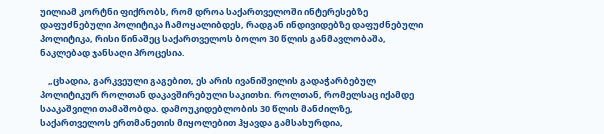უილიამ კორტნი ფიქრობს, რომ დროა საქართველოში ინტერესებზე დაფუძნებული პოლიტიკა ჩამოყალიბდეს, რადგან ინდივიდებზე დაფუძნებული პოლიტიკა, რისი წინაშეც საქართველოს ბოლო 30 წლის განმავლობაშა, ნაკლებად ჯანსაღი პროცესია.

    „ცხადია, გარკვეული გაგებით, ეს არის ივანიშვილის გადაჭარბებულ პოლიტიკურ როლთან დაკავშირებული საკითხი. როლთან, რომელსაც იქამდე სააკაშვილი თამაშობდა. დამოუკიდებლობის 30 წლის მანძილზე, საქართველოს ერთმანეთის მიყოლებით ჰყავდა გამსახურდია,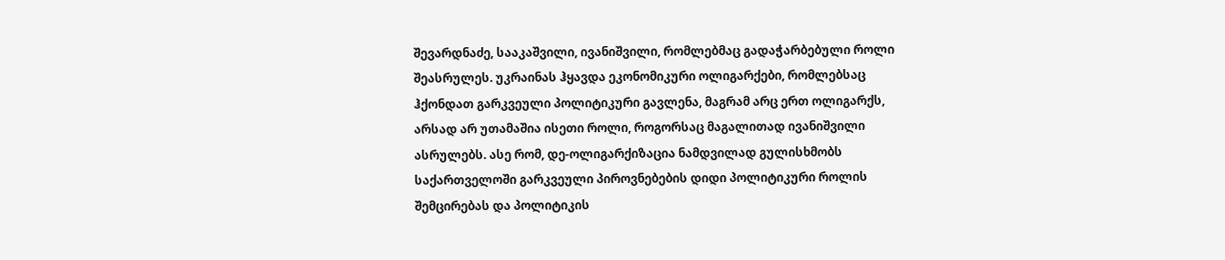შევარდნაძე, სააკაშვილი, ივანიშვილი, რომლებმაც გადაჭარბებული როლი შეასრულეს. უკრაინას ჰყავდა ეკონომიკური ოლიგარქები, რომლებსაც ჰქონდათ გარკვეული პოლიტიკური გავლენა, მაგრამ არც ერთ ოლიგარქს, არსად არ უთამაშია ისეთი როლი, როგორსაც მაგალითად ივანიშვილი ასრულებს. ასე რომ, დე-ოლიგარქიზაცია ნამდვილად გულისხმობს საქართველოში გარკვეული პიროვნებების დიდი პოლიტიკური როლის შემცირებას და პოლიტიკის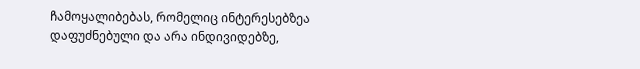ჩამოყალიბებას, რომელიც ინტერესებზეა დაფუძნებული და არა ინდივიდებზე,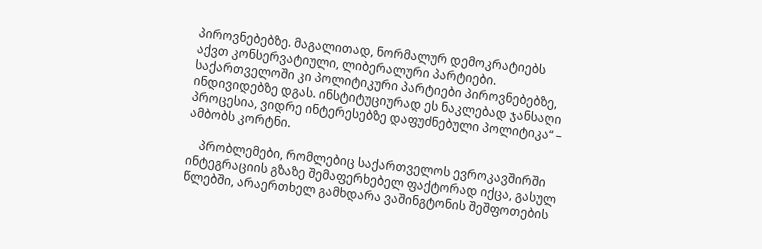პიროვნებებზე. მაგალითად, ნორმალურ დემოკრატიებს აქვთ კონსერვატიული, ლიბერალური პარტიები. საქართველოში კი პოლიტიკური პარტიები პიროვნებებზე, ინდივიდებზე დგას. ინსტიტუციურად ეს ნაკლებად ჯანსაღი პროცესია, ვიდრე ინტერესებზე დაფუძნებული პოლიტიკა“ – ამბობს კორტნი.

    პრობლემები, რომლებიც საქართველოს ევროკავშირში ინტეგრაციის გზაზე შემაფერხებელ ფაქტორად იქცა, გასულ წლებში, არაერთხელ გამხდარა ვაშინგტონის შეშფოთების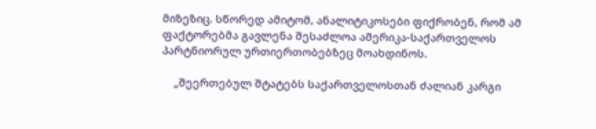მიზეზიც. სწორედ ამიტომ, ანალიტიკოსები ფიქრობენ, რომ ამ ფაქტორებმა გავლენა შესაძლოა ამერიკა-საქართველოს პარტნიორულ ურთიერთობებზეც მოახდინოს.

    „შეერთებულ შტატებს საქართველოსთან ძალიან კარგი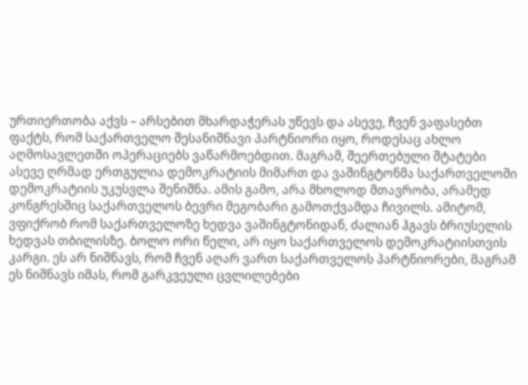ურთიერთობა აქვს – არსებით მხარდაჭერას უწევს და ასევე, ჩვენ ვაფასებთ ფაქტს, რომ საქართველო შესანიშნავი პარტნიორი იყო, როდესაც ახლო აღმოსავლეთში ოპერაციებს ვაწარმოებდით. მაგრამ, შეერთებული შტატები ასევე ღრმად ერთგულია დემოკრატიის მიმართ და ვაშინგტონმა საქართველოში დემოკრატიის უკუსვლა შენიშნა. ამის გამო, არა მხოლოდ მთავრობა, არამედ კონგრესშიც საქართველოს ბევრი მეგობარი გამოთქვამდა ჩივილს. ამიტომ, ვფიქრობ რომ საქართველოზე ხედვა ვაშინგტონიდან, ძალიან ჰგავს ბრიუსელის ხედვას თბილისზე. ბოლო ორი წელი, არ იყო საქართველოს დემოკრატიისთვის კარგი. ეს არ ნიშნავს, რომ ჩვენ აღარ ვართ საქართველოს პარტნიორები, მაგრამ ეს ნიშნავს იმას, რომ გარკვეული ცვლილებები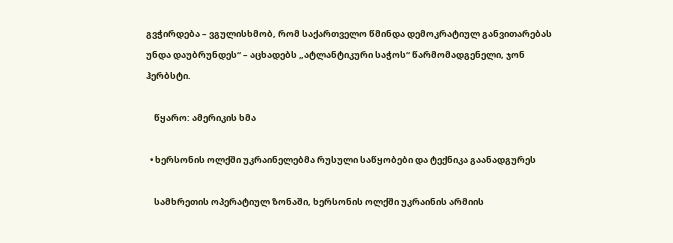გვჭირდება – ვგულისხმობ, რომ საქართველო წმინდა დემოკრატიულ განვითარებას უნდა დაუბრუნდეს“ – აცხადებს „ატლანტიკური საჭოს“ წარმომადგენელი, ჯონ ჰერბსტი.

    წყარო: ამერიკის ხმა

  • ხერსონის ოლქში უკრაინელებმა რუსული საწყობები და ტექნიკა გაანადგურეს

    სამხრეთის ოპერატიულ ზონაში, ხერსონის ოლქში უკრაინის არმიის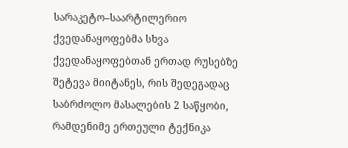სარაკეტო–საარტილერიო ქვედანაყოფებმა სხვა ქვედანაყოფებთან ერთად რუსებზე შეტევა მიიტანეს, რის შედეგადაც საბრძოლო მასალების 2 საწყობი, რამდენიმე ერთეული ტექნიკა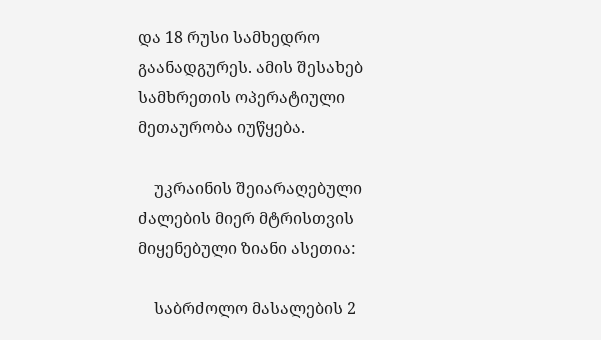და 18 რუსი სამხედრო გაანადგურეს. ამის შესახებ სამხრეთის ოპერატიული მეთაურობა იუწყება.

    უკრაინის შეიარაღებული ძალების მიერ მტრისთვის მიყენებული ზიანი ასეთია:

    საბრძოლო მასალების 2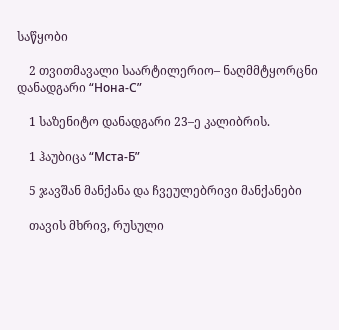საწყობი

    2 თვითმავალი საარტილერიო– ნაღმმტყორცნი დანადგარი “Нона-С”

    1 საზენიტო დანადგარი 23–ე კალიბრის.

    1 ჰაუბიცა “Мста-Б”

    5 ჯავშან მანქანა და ჩვეულებრივი მანქანები

    თავის მხრივ, რუსული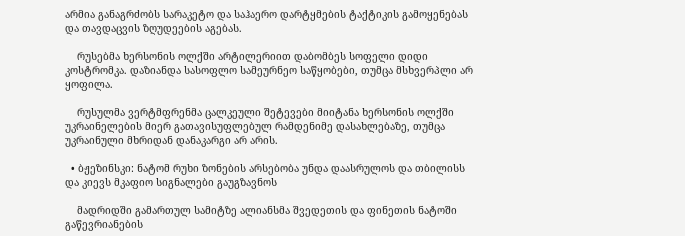არმია განაგრძობს სარაკეტო და საჰაერო დარტყმების ტაქტიკის გამოყენებას და თავდაცვის ზღუდეების აგებას.

    რუსებმა ხერსონის ოლქში არტილერიით დაბომბეს სოფელი დიდი კოსტრომკა. დაზიანდა სასოფლო სამეურნეო საწყობები, თუმცა მსხვერპლი არ ყოფილა.

    რუსულმა ვერტმფრენმა ცალკეული შეტევები მიიტანა ხერსონის ოლქში უკრაინელების მიერ გათავისუფლებულ რამდენიმე დასახლებაზე, თუმცა უკრაინული მხრიდან დანაკარგი არ არის.

  • ბჟეზინსკი: ნატომ რუხი ზონების არსებობა უნდა დაასრულოს და თბილისს და კიევს მკაფიო სიგნალები გაუგზავნოს

    მადრიდში გამართულ სამიტზე ალიანსმა შვედეთის და ფინეთის ნატოში გაწევრიანების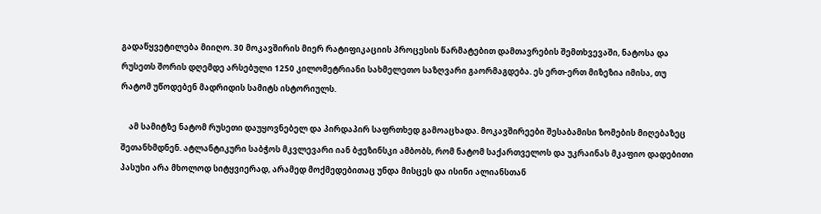გადაწყვეტილება მიიღო. 30 მოკავშირის მიერ რატიფიკაციის პროცესის წარმატებით დამთავრების შემთხვევაში, ნატოსა და რუსეთს შორის დღემდე არსებული 1250 კილომეტრიანი სახმელეთო საზღვარი გაორმაგდება. ეს ერთ-ერთ მიზეზია იმისა, თუ რატომ უწოდებენ მადრიდის სამიტს ისტორიულს.

    ამ სამიტზე ნატომ რუსეთი დაუყოვნებელ და პირდაპირ საფრთხედ გამოაცხადა. მოკავშირეები შესაბამისი ზომების მიღებაზეც შეთანხმდნენ. ატლანტიკური საბჭოს მკვლევარი იან ბჟეზინსკი ამბობს, რომ ნატომ საქართველოს და უკრაინას მკაფიო დადებითი პასუხი არა მხოლოდ სიტყვიერად, არამედ მოქმედებითაც უნდა მისცეს და ისინი ალიანსთან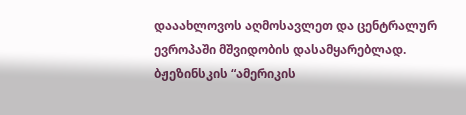დააახლოვოს აღმოსავლეთ და ცენტრალურ ევროპაში მშვიდობის დასამყარებლად. ბჟეზინსკის “ამერიკის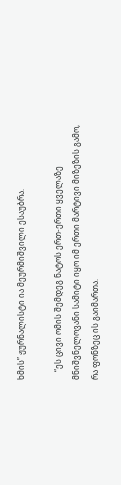ხმის” ჟურნალისტი ია მეურმიშვილი ესაუბრა.

    “ეს ცივი ომის შემდეგ ნატოს ერთ-ერთი ყველაზე მნიშვნელოვანი სამიტი იყო იმ ერთი მარტივი მიზეზის გამო, რა ფონზეც ის გაიმართა.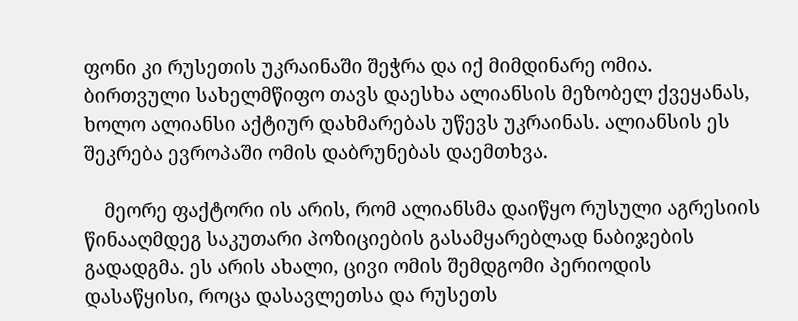ფონი კი რუსეთის უკრაინაში შეჭრა და იქ მიმდინარე ომია. ბირთვული სახელმწიფო თავს დაესხა ალიანსის მეზობელ ქვეყანას, ხოლო ალიანსი აქტიურ დახმარებას უწევს უკრაინას. ალიანსის ეს შეკრება ევროპაში ომის დაბრუნებას დაემთხვა.

    მეორე ფაქტორი ის არის, რომ ალიანსმა დაიწყო რუსული აგრესიის წინააღმდეგ საკუთარი პოზიციების გასამყარებლად ნაბიჯების გადადგმა. ეს არის ახალი, ცივი ომის შემდგომი პერიოდის დასაწყისი, როცა დასავლეთსა და რუსეთს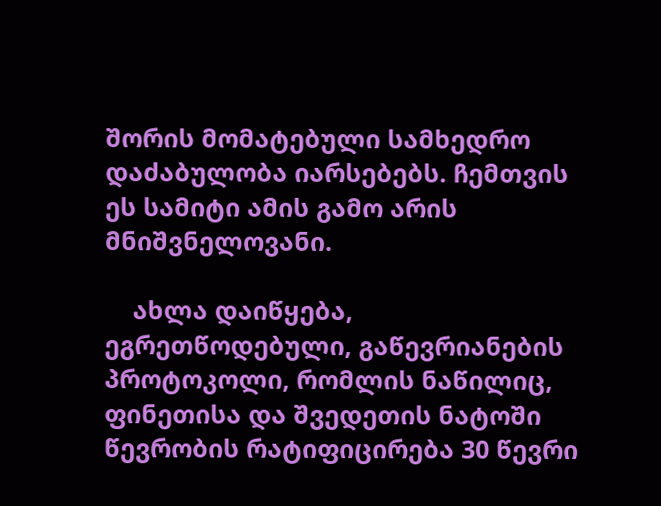შორის მომატებული სამხედრო დაძაბულობა იარსებებს. ჩემთვის ეს სამიტი ამის გამო არის მნიშვნელოვანი.

    ახლა დაიწყება, ეგრეთწოდებული, გაწევრიანების პროტოკოლი, რომლის ნაწილიც, ფინეთისა და შვედეთის ნატოში წევრობის რატიფიცირება 30 წევრი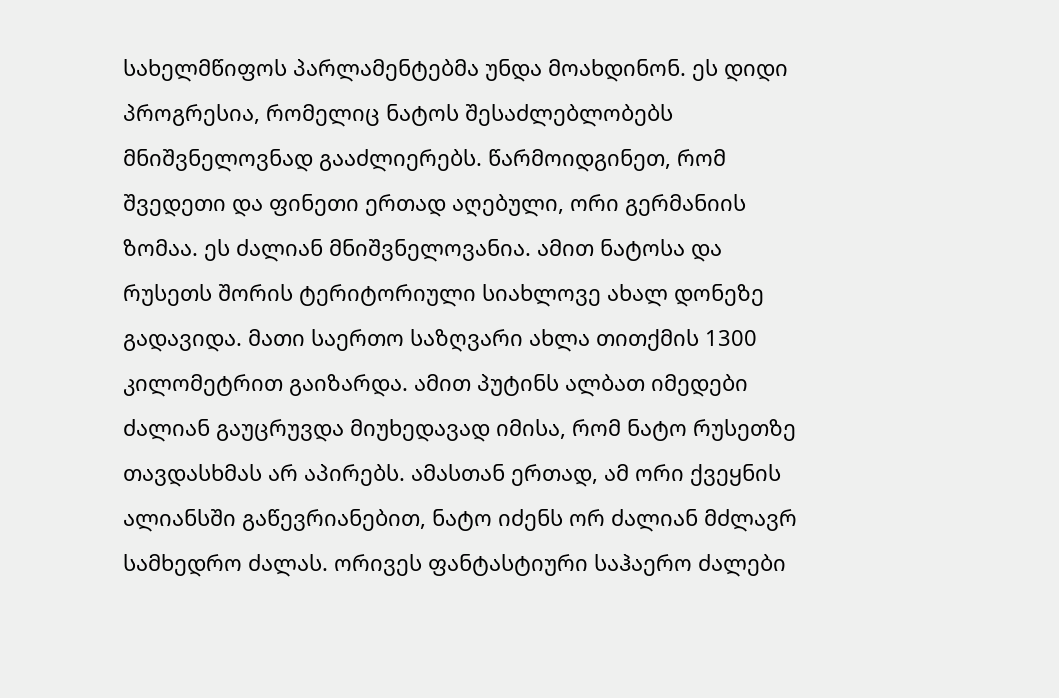სახელმწიფოს პარლამენტებმა უნდა მოახდინონ. ეს დიდი პროგრესია, რომელიც ნატოს შესაძლებლობებს მნიშვნელოვნად გააძლიერებს. წარმოიდგინეთ, რომ შვედეთი და ფინეთი ერთად აღებული, ორი გერმანიის ზომაა. ეს ძალიან მნიშვნელოვანია. ამით ნატოსა და რუსეთს შორის ტერიტორიული სიახლოვე ახალ დონეზე გადავიდა. მათი საერთო საზღვარი ახლა თითქმის 1300 კილომეტრით გაიზარდა. ამით პუტინს ალბათ იმედები ძალიან გაუცრუვდა მიუხედავად იმისა, რომ ნატო რუსეთზე თავდასხმას არ აპირებს. ამასთან ერთად, ამ ორი ქვეყნის ალიანსში გაწევრიანებით, ნატო იძენს ორ ძალიან მძლავრ სამხედრო ძალას. ორივეს ფანტასტიური საჰაერო ძალები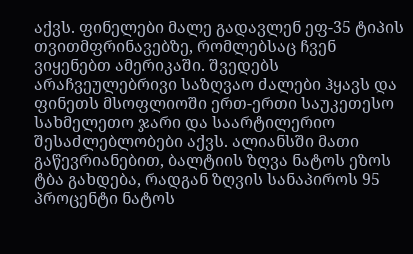აქვს. ფინელები მალე გადავლენ ეფ-35 ტიპის თვითმფრინავებზე, რომლებსაც ჩვენ ვიყენებთ ამერიკაში. შვედებს არაჩვეულებრივი საზღვაო ძალები ჰყავს და ფინეთს მსოფლიოში ერთ-ერთი საუკეთესო სახმელეთო ჯარი და საარტილერიო შესაძლებლობები აქვს. ალიანსში მათი გაწევრიანებით, ბალტიის ზღვა ნატოს ეზოს ტბა გახდება, რადგან ზღვის სანაპიროს 95 პროცენტი ნატოს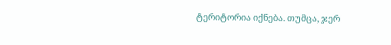ტერიტორია იქნება. თუმცა, ჯერ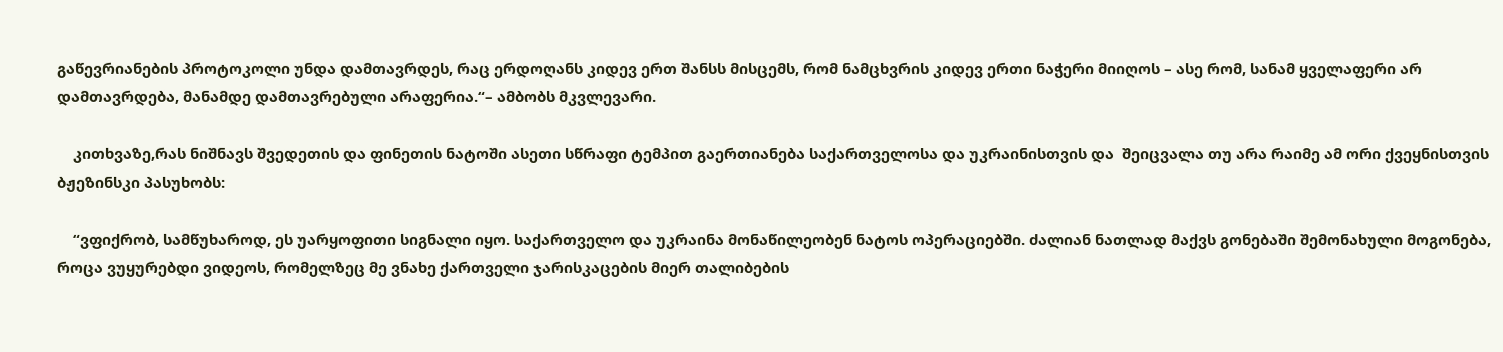გაწევრიანების პროტოკოლი უნდა დამთავრდეს, რაც ერდოღანს კიდევ ერთ შანსს მისცემს, რომ ნამცხვრის კიდევ ერთი ნაჭერი მიიღოს – ასე რომ, სანამ ყველაფერი არ დამთავრდება, მანამდე დამთავრებული არაფერია.“– ამბობს მკვლევარი.

    კითხვაზე,რას ნიშნავს შვედეთის და ფინეთის ნატოში ასეთი სწრაფი ტემპით გაერთიანება საქართველოსა და უკრაინისთვის და  შეიცვალა თუ არა რაიმე ამ ორი ქვეყნისთვის ბჟეზინსკი პასუხობს:

    “ვფიქრობ, სამწუხაროდ, ეს უარყოფითი სიგნალი იყო. საქართველო და უკრაინა მონაწილეობენ ნატოს ოპერაციებში. ძალიან ნათლად მაქვს გონებაში შემონახული მოგონება, როცა ვუყურებდი ვიდეოს, რომელზეც მე ვნახე ქართველი ჯარისკაცების მიერ თალიბების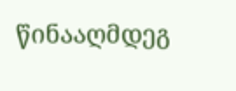წინააღმდეგ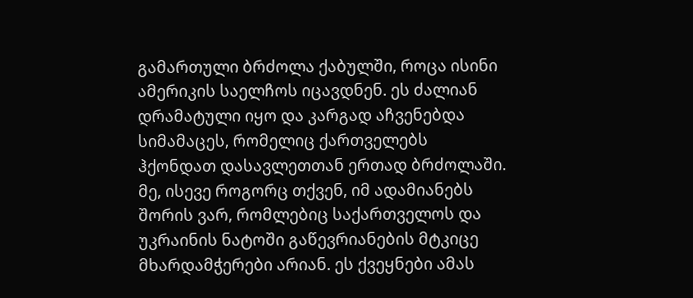გამართული ბრძოლა ქაბულში, როცა ისინი ამერიკის საელჩოს იცავდნენ. ეს ძალიან დრამატული იყო და კარგად აჩვენებდა სიმამაცეს, რომელიც ქართველებს ჰქონდათ დასავლეთთან ერთად ბრძოლაში. მე, ისევე როგორც თქვენ, იმ ადამიანებს შორის ვარ, რომლებიც საქართველოს და უკრაინის ნატოში გაწევრიანების მტკიცე მხარდამჭერები არიან. ეს ქვეყნები ამას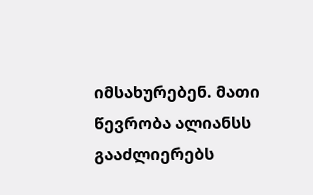იმსახურებენ. მათი წევრობა ალიანსს გააძლიერებს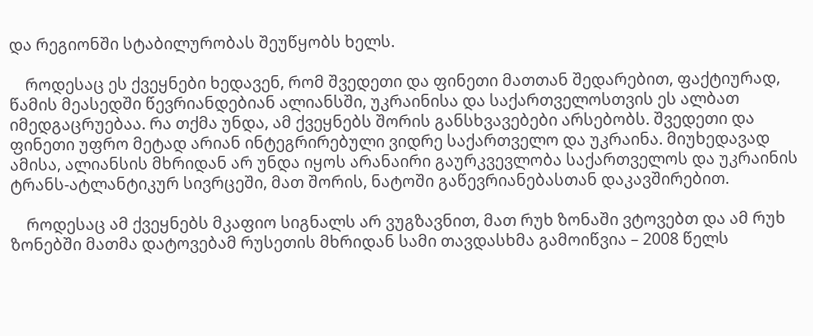და რეგიონში სტაბილურობას შეუწყობს ხელს.

    როდესაც ეს ქვეყნები ხედავენ, რომ შვედეთი და ფინეთი მათთან შედარებით, ფაქტიურად, წამის მეასედში წევრიანდებიან ალიანსში, უკრაინისა და საქართველოსთვის ეს ალბათ იმედგაცრუებაა. რა თქმა უნდა, ამ ქვეყნებს შორის განსხვავებები არსებობს. შვედეთი და ფინეთი უფრო მეტად არიან ინტეგრირებული ვიდრე საქართველო და უკრაინა. მიუხედავად ამისა, ალიანსის მხრიდან არ უნდა იყოს არანაირი გაურკვევლობა საქართველოს და უკრაინის ტრანს-ატლანტიკურ სივრცეში, მათ შორის, ნატოში გაწევრიანებასთან დაკავშირებით.

    როდესაც ამ ქვეყნებს მკაფიო სიგნალს არ ვუგზავნით, მათ რუხ ზონაში ვტოვებთ და ამ რუხ ზონებში მათმა დატოვებამ რუსეთის მხრიდან სამი თავდასხმა გამოიწვია – 2008 წელს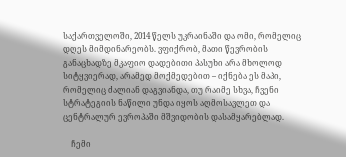საქართველოში, 2014 წელს უკრაინაში და ომი, რომელიც დღეს მიმდინარეობს. ვფიქრობ, მათი წევრობის განაცხადზე მკაფიო დადებითი პასუხი არა მხოლოდ სიტყვიერად, არამედ მოქმედებით – იქნება ეს მაპი, რომელიც ძალიან დაგვიანდა, თუ რაიმე სხვა, ჩვენი სტრატეგიის ნაწილი უნდა იყოს აღმოსავლეთ და ცენტრალურ ევროპაში მშვიდობის დასამყარებლად.

    ჩემი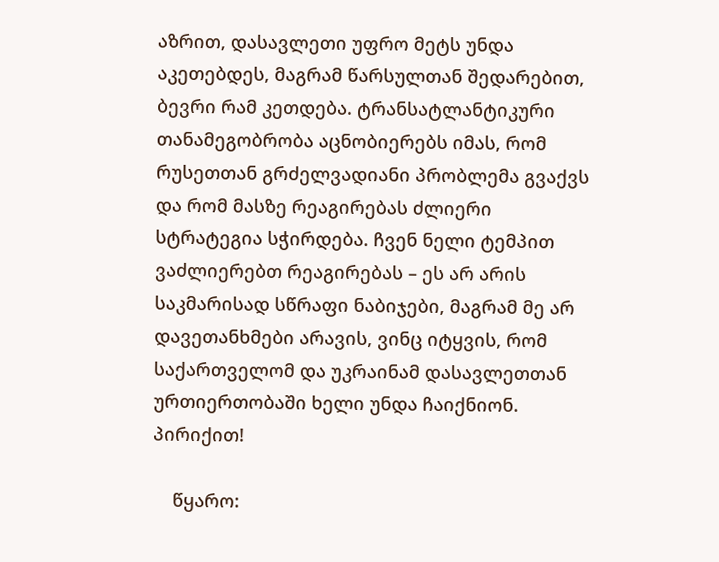აზრით, დასავლეთი უფრო მეტს უნდა აკეთებდეს, მაგრამ წარსულთან შედარებით, ბევრი რამ კეთდება. ტრანსატლანტიკური თანამეგობრობა აცნობიერებს იმას, რომ რუსეთთან გრძელვადიანი პრობლემა გვაქვს და რომ მასზე რეაგირებას ძლიერი სტრატეგია სჭირდება. ჩვენ ნელი ტემპით ვაძლიერებთ რეაგირებას – ეს არ არის საკმარისად სწრაფი ნაბიჯები, მაგრამ მე არ დავეთანხმები არავის, ვინც იტყვის, რომ საქართველომ და უკრაინამ დასავლეთთან ურთიერთობაში ხელი უნდა ჩაიქნიონ. პირიქით!

    წყარო: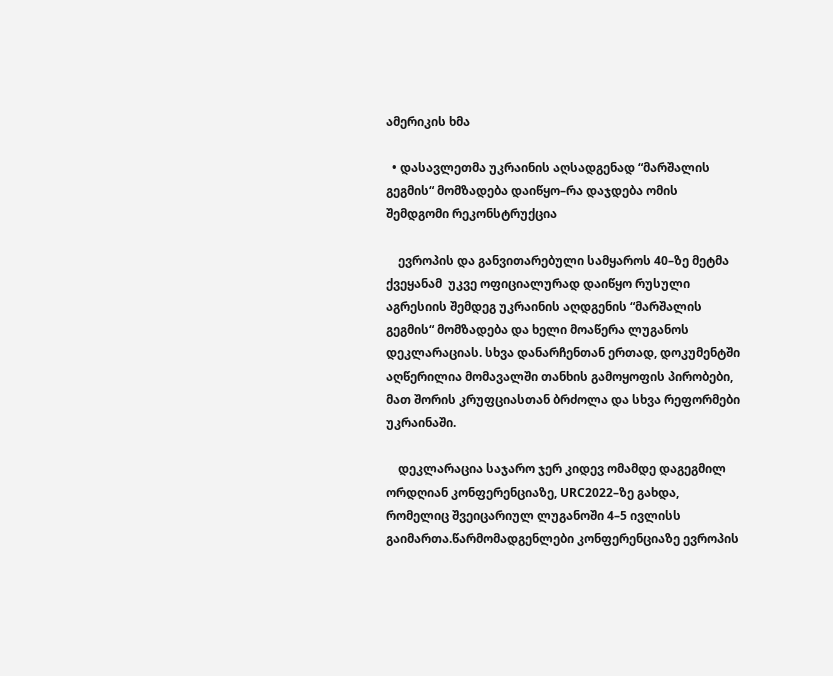ამერიკის ხმა

  • დასავლეთმა უკრაინის აღსადგენად “მარშალის გეგმის“ მომზადება დაიწყო–რა დაჯდება ომის შემდგომი რეკონსტრუქცია

    ევროპის და განვითარებული სამყაროს 40–ზე მეტმა ქვეყანამ  უკვე ოფიციალურად დაიწყო რუსული აგრესიის შემდეგ უკრაინის აღდგენის “მარშალის გეგმის“ მომზადება და ხელი მოაწერა ლუგანოს დეკლარაციას. სხვა დანარჩენთან ერთად, დოკუმენტში აღწერილია მომავალში თანხის გამოყოფის პირობები, მათ შორის კრუფციასთან ბრძოლა და სხვა რეფორმები უკრაინაში.

    დეკლარაცია საჯარო ჯერ კიდევ ომამდე დაგეგმილ ორდღიან კონფერენციაზე, URC2022–ზე გახდა, რომელიც შვეიცარიულ ლუგანოში 4–5 ივლისს გაიმართა.წარმომადგენლები კონფერენციაზე ევროპის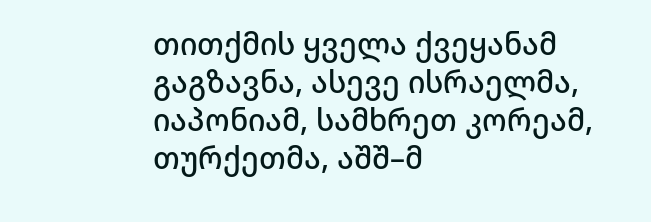თითქმის ყველა ქვეყანამ გაგზავნა, ასევე ისრაელმა, იაპონიამ, სამხრეთ კორეამ, თურქეთმა, აშშ–მ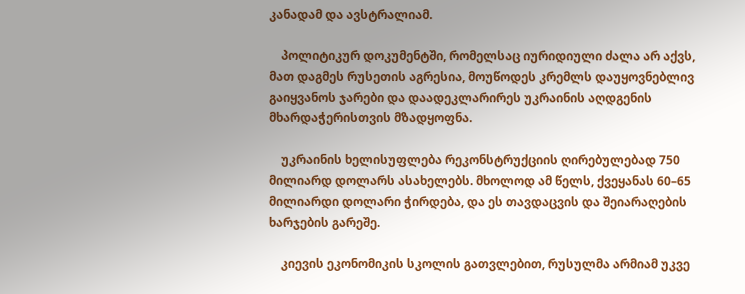კანადამ და ავსტრალიამ.

    პოლიტიკურ დოკუმენტში, რომელსაც იურიდიული ძალა არ აქვს, მათ დაგმეს რუსეთის აგრესია, მოუწოდეს კრემლს დაუყოვნებლივ გაიყვანოს ჯარები და დაადეკლარირეს უკრაინის აღდგენის მხარდაჭერისთვის მზადყოფნა.

    უკრაინის ხელისუფლება რეკონსტრუქციის ღირებულებად 750 მილიარდ დოლარს ასახელებს. მხოლოდ ამ წელს, ქვეყანას 60–65 მილიარდი დოლარი ჭირდება, და ეს თავდაცვის და შეიარაღების ხარჯების გარეშე.

    კიევის ეკონომიკის სკოლის გათვლებით, რუსულმა არმიამ უკვე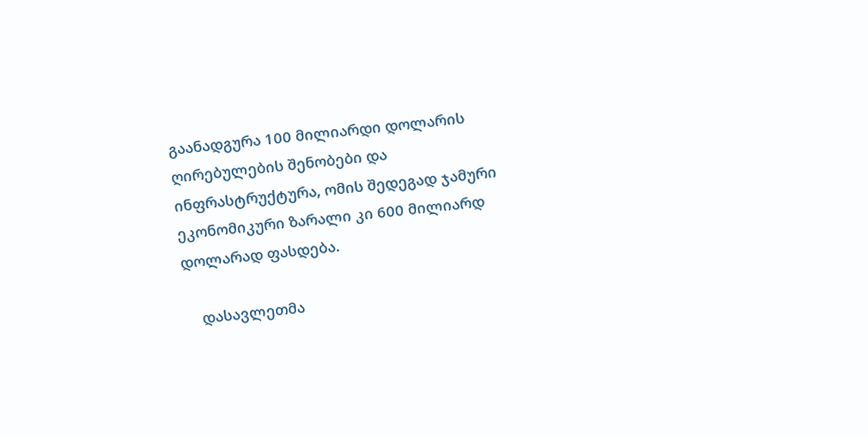გაანადგურა 100 მილიარდი დოლარის ღირებულების შენობები და ინფრასტრუქტურა, ომის შედეგად ჯამური ეკონომიკური ზარალი კი 600 მილიარდ დოლარად ფასდება.

    დასავლეთმა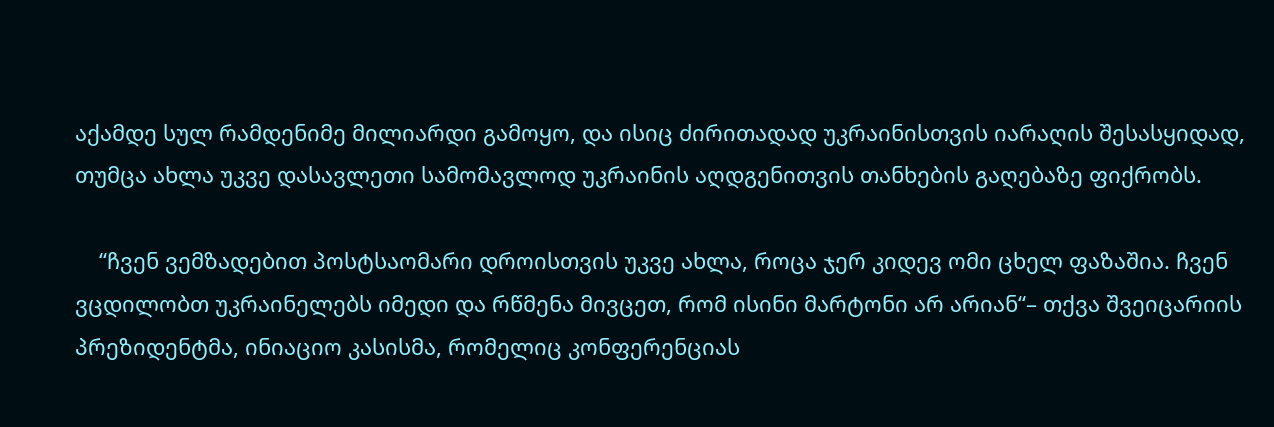აქამდე სულ რამდენიმე მილიარდი გამოყო, და ისიც ძირითადად უკრაინისთვის იარაღის შესასყიდად, თუმცა ახლა უკვე დასავლეთი სამომავლოდ უკრაინის აღდგენითვის თანხების გაღებაზე ფიქრობს.

    “ჩვენ ვემზადებით პოსტსაომარი დროისთვის უკვე ახლა, როცა ჯერ კიდევ ომი ცხელ ფაზაშია. ჩვენ ვცდილობთ უკრაინელებს იმედი და რწმენა მივცეთ, რომ ისინი მარტონი არ არიან“– თქვა შვეიცარიის პრეზიდენტმა, ინიაციო კასისმა, რომელიც კონფერენციას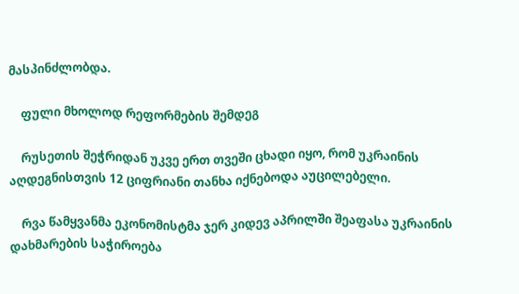მასპინძლობდა.

    ფული მხოლოდ რეფორმების შემდეგ

    რუსეთის შეჭრიდან უკვე ერთ თვეში ცხადი იყო, რომ უკრაინის აღდეგნისთვის 12 ციფრიანი თანხა იქნებოდა აუცილებელი.

    რვა წამყვანმა ეკონომისტმა ჯერ კიდევ აპრილში შეაფასა უკრაინის დახმარების საჭიროება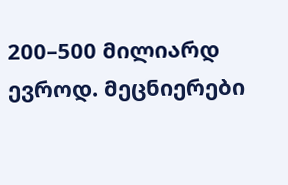200–500 მილიარდ ევროდ. მეცნიერები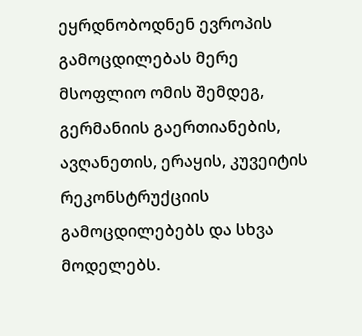ეყრდნობოდნენ ევროპის გამოცდილებას მერე მსოფლიო ომის შემდეგ, გერმანიის გაერთიანების, ავღანეთის, ერაყის, კუვეიტის რეკონსტრუქციის გამოცდილებებს და სხვა მოდელებს.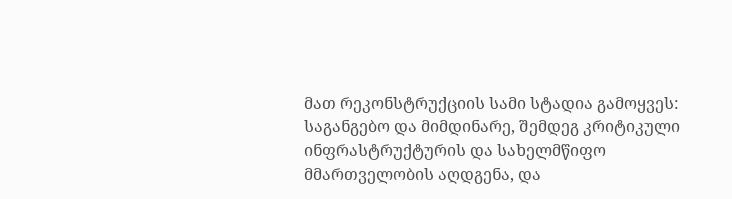მათ რეკონსტრუქციის სამი სტადია გამოყვეს: საგანგებო და მიმდინარე, შემდეგ კრიტიკული ინფრასტრუქტურის და სახელმწიფო მმართველობის აღდგენა, და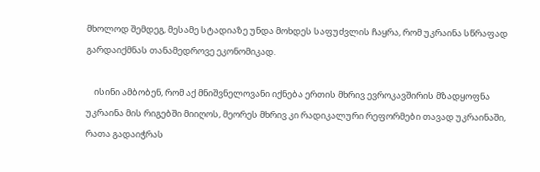მხოლოდ შემდეგ, მესამე სტადიაზე უნდა მოხდეს საფუძვლის ჩაყრა, რომ უკრაინა სწრაფად გარდაიქმნას თანამედროვე ეკონომიკად.

    ისინი ამბობენ, რომ აქ მნიშვნელოვანი იქნება ერთის მხრივ ევროკავშირის მზადყოფნა უკრაინა მის რიგებში მიიღოს, მეორეს მხრივ კი რადიკალური რეფორმები თავად უკრაინაში, რათა გადაიჭრას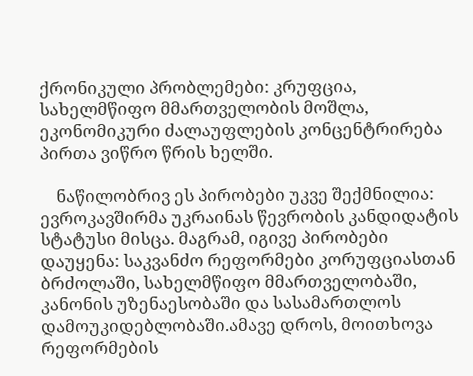ქრონიკული პრობლემები: კრუფცია, სახელმწიფო მმართველობის მოშლა, ეკონომიკური ძალაუფლების კონცენტრირება პირთა ვიწრო წრის ხელში.

    ნაწილობრივ ეს პირობები უკვე შექმნილია: ევროკავშირმა უკრაინას წევრობის კანდიდატის სტატუსი მისცა. მაგრამ, იგივე პირობები დაუყენა: საკვანძო რეფორმები კორუფციასთან ბრძოლაში, სახელმწიფო მმართველობაში, კანონის უზენაესობაში და სასამართლოს დამოუკიდებლობაში.ამავე დროს, მოითხოვა რეფორმების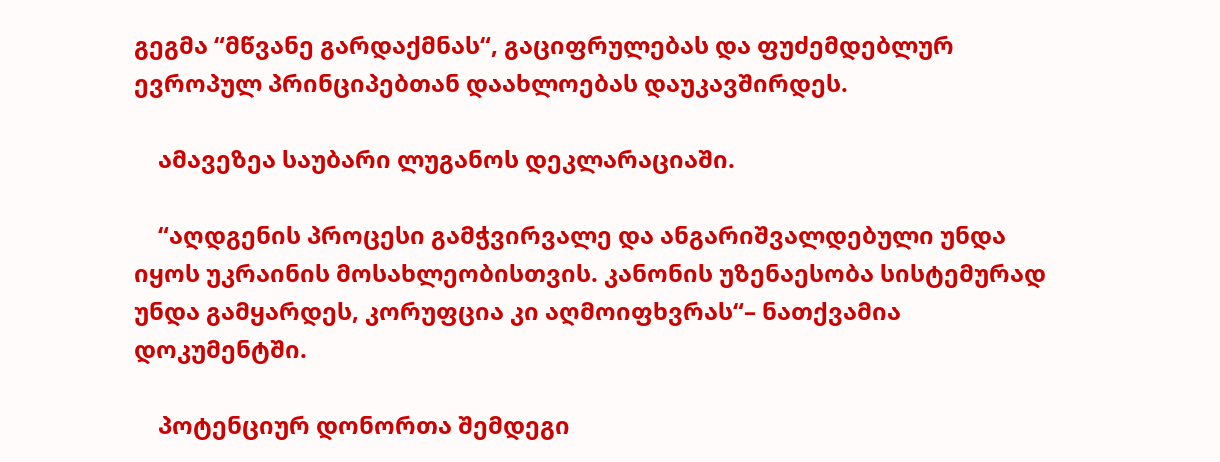გეგმა “მწვანე გარდაქმნას“, გაციფრულებას და ფუძემდებლურ ევროპულ პრინციპებთან დაახლოებას დაუკავშირდეს.

    ამავეზეა საუბარი ლუგანოს დეკლარაციაში.

    “აღდგენის პროცესი გამჭვირვალე და ანგარიშვალდებული უნდა იყოს უკრაინის მოსახლეობისთვის. კანონის უზენაესობა სისტემურად უნდა გამყარდეს, კორუფცია კი აღმოიფხვრას“– ნათქვამია დოკუმენტში.

    პოტენციურ დონორთა შემდეგი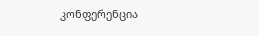კონფერენცია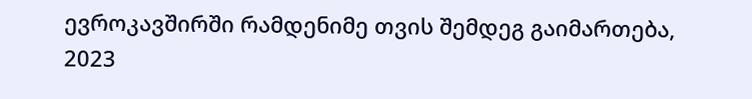ევროკავშირში რამდენიმე თვის შემდეგ გაიმართება, 2023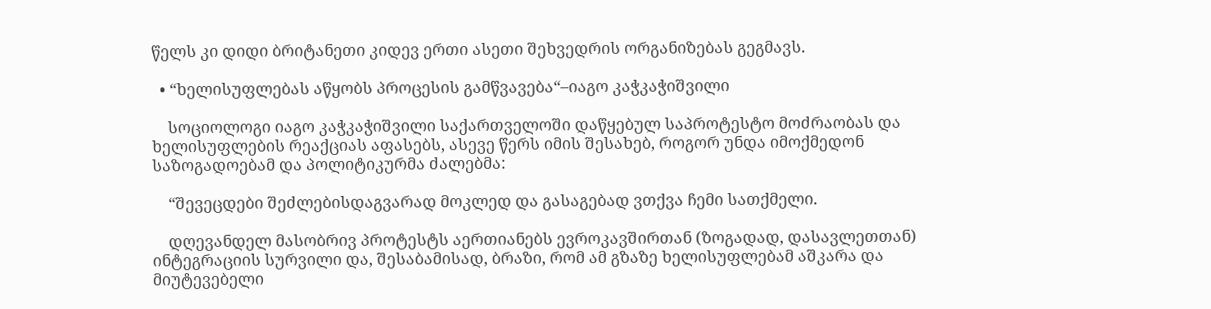წელს კი დიდი ბრიტანეთი კიდევ ერთი ასეთი შეხვედრის ორგანიზებას გეგმავს.

  • “ხელისუფლებას აწყობს პროცესის გამწვავება“–იაგო კაჭკაჭიშვილი

    სოციოლოგი იაგო კაჭკაჭიშვილი საქართველოში დაწყებულ საპროტესტო მოძრაობას და ხელისუფლების რეაქციას აფასებს, ასევე წერს იმის შესახებ, როგორ უნდა იმოქმედონ საზოგადოებამ და პოლიტიკურმა ძალებმა:

    “შევეცდები შეძლებისდაგვარად მოკლედ და გასაგებად ვთქვა ჩემი სათქმელი.

    დღევანდელ მასობრივ პროტესტს აერთიანებს ევროკავშირთან (ზოგადად, დასავლეთთან) ინტეგრაციის სურვილი და, შესაბამისად, ბრაზი, რომ ამ გზაზე ხელისუფლებამ აშკარა და მიუტევებელი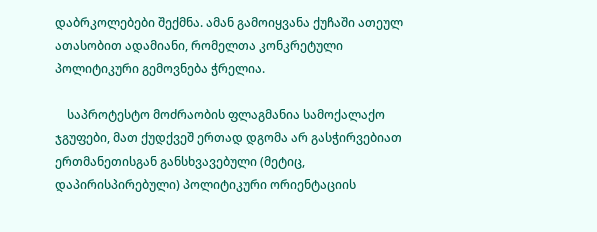დაბრკოლებები შექმნა. ამან გამოიყვანა ქუჩაში ათეულ ათასობით ადამიანი, რომელთა კონკრეტული პოლიტიკური გემოვნება ჭრელია.

    საპროტესტო მოძრაობის ფლაგმანია სამოქალაქო ჯგუფები, მათ ქუდქვეშ ერთად დგომა არ გასჭირვებიათ ერთმანეთისგან განსხვავებული (მეტიც, დაპირისპირებული) პოლიტიკური ორიენტაციის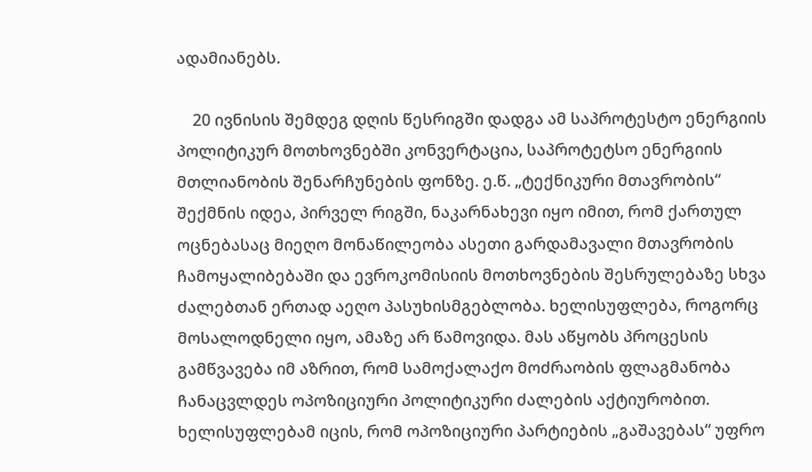ადამიანებს.

    20 ივნისის შემდეგ დღის წესრიგში დადგა ამ საპროტესტო ენერგიის პოლიტიკურ მოთხოვნებში კონვერტაცია, საპროტეტსო ენერგიის მთლიანობის შენარჩუნების ფონზე. ე.წ. „ტექნიკური მთავრობის“ შექმნის იდეა, პირველ რიგში, ნაკარნახევი იყო იმით, რომ ქართულ ოცნებასაც მიეღო მონაწილეობა ასეთი გარდამავალი მთავრობის ჩამოყალიბებაში და ევროკომისიის მოთხოვნების შესრულებაზე სხვა ძალებთან ერთად აეღო პასუხისმგებლობა. ხელისუფლება, როგორც მოსალოდნელი იყო, ამაზე არ წამოვიდა. მას აწყობს პროცესის გამწვავება იმ აზრით, რომ სამოქალაქო მოძრაობის ფლაგმანობა ჩანაცვლდეს ოპოზიციური პოლიტიკური ძალების აქტიურობით. ხელისუფლებამ იცის, რომ ოპოზიციური პარტიების „გაშავებას“ უფრო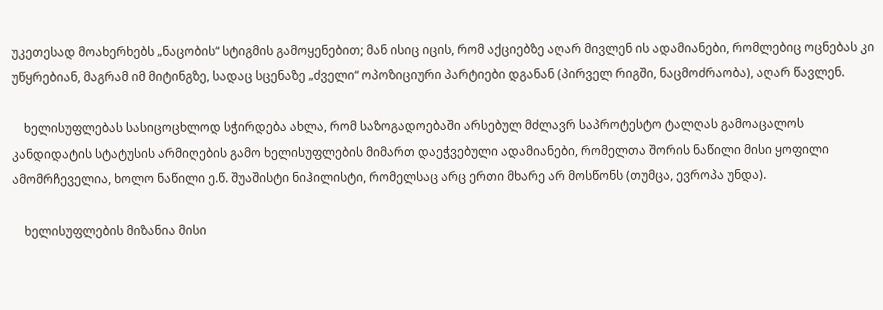უკეთესად მოახერხებს „ნაცობის“ სტიგმის გამოყენებით; მან ისიც იცის, რომ აქციებზე აღარ მივლენ ის ადამიანები, რომლებიც ოცნებას კი უწყრებიან, მაგრამ იმ მიტინგზე, სადაც სცენაზე „ძველი“ ოპოზიციური პარტიები დგანან (პირველ რიგში, ნაცმოძრაობა), აღარ წავლენ.

    ხელისუფლებას სასიცოცხლოდ სჭირდება ახლა, რომ საზოგადოებაში არსებულ მძლავრ საპროტესტო ტალღას გამოაცალოს კანდიდატის სტატუსის არმიღების გამო ხელისუფლების მიმართ დაეჭვებული ადამიანები, რომელთა შორის ნაწილი მისი ყოფილი ამომრჩეველია, ხოლო ნაწილი ე.წ. შუაშისტი ნიჰილისტი, რომელსაც არც ერთი მხარე არ მოსწონს (თუმცა, ევროპა უნდა).

    ხელისუფლების მიზანია მისი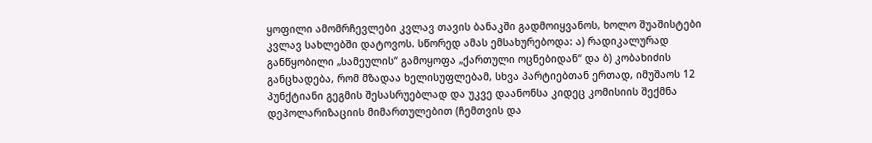ყოფილი ამომრჩევლები კვლავ თავის ბანაკში გადმოიყვანოს, ხოლო შუაშისტები კვლავ სახლებში დატოვოს. სწორედ ამას ემსახურებოდა: ა) რადიკალურად განწყობილი „სამეულის“ გამოყოფა „ქართული ოცნებიდან“ და ბ) კობახიძის განცხადება, რომ მზადაა ხელისუფლებამ, სხვა პარტიებთან ერთად, იმუშაოს 12 პუნქტიანი გეგმის შესასრუებლად და უკვე დაანონსა კიდეც კომისიის შექმნა დეპოლარიზაციის მიმართულებით (ჩემთვის და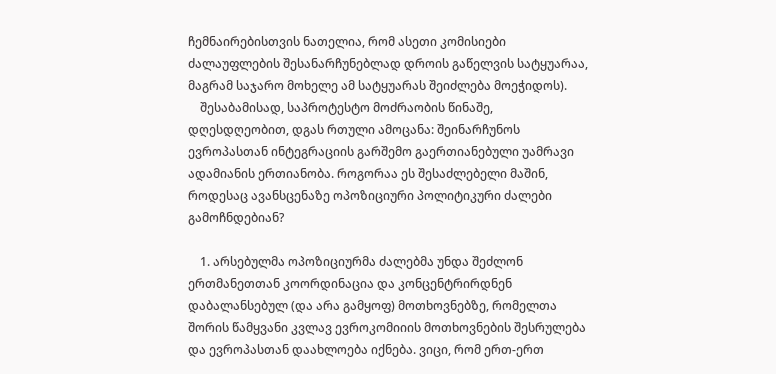ჩემნაირებისთვის ნათელია, რომ ასეთი კომისიები ძალაუფლების შესანარჩუნებლად დროის გაწელვის სატყუარაა, მაგრამ საჯარო მოხელე ამ სატყუარას შეიძლება მოეჭიდოს).
    შესაბამისად, საპროტესტო მოძრაობის წინაშე, დღესდღეობით, დგას რთული ამოცანა: შეინარჩუნოს ევროპასთან ინტეგრაციის გარშემო გაერთიანებული უამრავი ადამიანის ერთიანობა. როგორაა ეს შესაძლებელი მაშინ, როდესაც ავანსცენაზე ოპოზიციური პოლიტიკური ძალები გამოჩნდებიან?

    1. არსებულმა ოპოზიციურმა ძალებმა უნდა შეძლონ ერთმანეთთან კოორდინაცია და კონცენტრირდნენ დაბალანსებულ (და არა გამყოფ) მოთხოვნებზე, რომელთა შორის წამყვანი კვლავ ევროკომიიის მოთხოვნების შესრულება და ევროპასთან დაახლოება იქნება. ვიცი, რომ ერთ-ერთ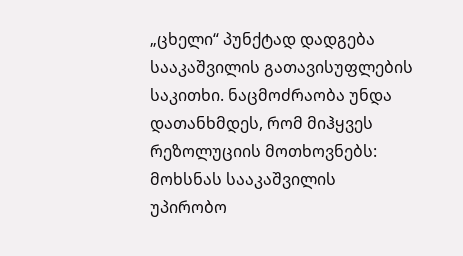„ცხელი“ პუნქტად დადგება სააკაშვილის გათავისუფლების საკითხი. ნაცმოძრაობა უნდა დათანხმდეს, რომ მიჰყვეს რეზოლუციის მოთხოვნებს: მოხსნას სააკაშვილის უპირობო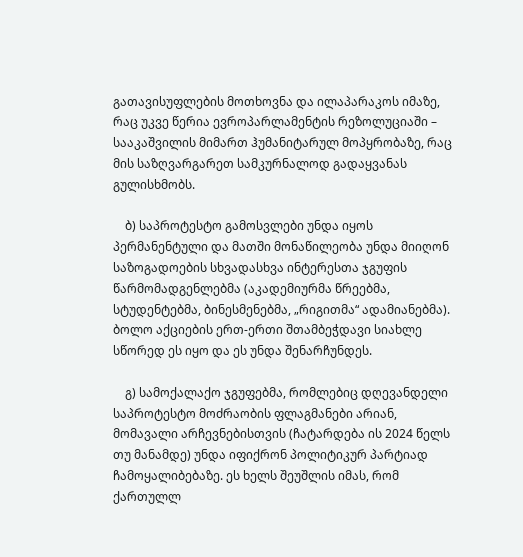გათავისუფლების მოთხოვნა და ილაპარაკოს იმაზე, რაც უკვე წერია ევროპარლამენტის რეზოლუციაში – სააკაშვილის მიმართ ჰუმანიტარულ მოპყრობაზე, რაც მის საზღვარგარეთ სამკურნალოდ გადაყვანას გულისხმობს.

    ბ) საპროტესტო გამოსვლები უნდა იყოს პერმანენტული და მათში მონაწილეობა უნდა მიიღონ საზოგადოების სხვადასხვა ინტერესთა ჯგუფის წარმომადგენლებმა (აკადემიურმა წრეებმა, სტუდენტებმა, ბინესმენებმა, „რიგითმა“ ადამიანებმა). ბოლო აქციების ერთ-ერთი შთამბეჭდავი სიახლე სწორედ ეს იყო და ეს უნდა შენარჩუნდეს.

    გ) სამოქალაქო ჯგუფებმა, რომლებიც დღევანდელი საპროტესტო მოძრაობის ფლაგმანები არიან, მომავალი არჩევნებისთვის (ჩატარდება ის 2024 წელს თუ მანამდე) უნდა იფიქრონ პოლიტიკურ პარტიად ჩამოყალიბებაზე. ეს ხელს შეუშლის იმას, რომ ქართულლ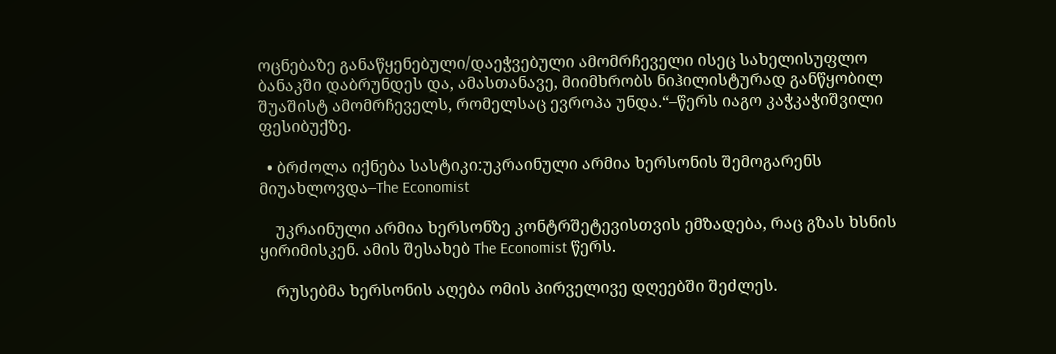ოცნებაზე განაწყენებული/დაეჭვებული ამომრჩეველი ისეც სახელისუფლო ბანაკში დაბრუნდეს და, ამასთანავე, მიიმხრობს ნიჰილისტურად განწყობილ შუაშისტ ამომრჩეველს, რომელსაც ევროპა უნდა.“–წერს იაგო კაჭკაჭიშვილი ფესიბუქზე.

  • ბრძოლა იქნება სასტიკი:უკრაინული არმია ხერსონის შემოგარენს მიუახლოვდა–The Economist

    უკრაინული არმია ხერსონზე კონტრშეტევისთვის ემზადება, რაც გზას ხსნის ყირიმისკენ. ამის შესახებ The Economist წერს.

    რუსებმა ხერსონის აღება ომის პირველივე დღეებში შეძლეს.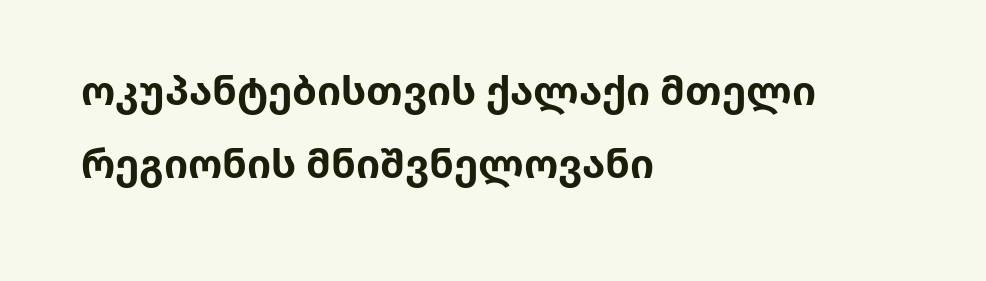ოკუპანტებისთვის ქალაქი მთელი რეგიონის მნიშვნელოვანი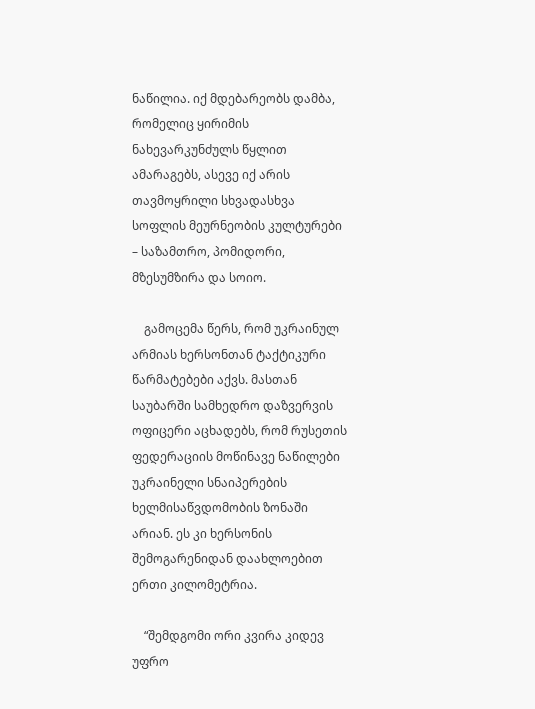ნაწილია. იქ მდებარეობს დამბა, რომელიც ყირიმის ნახევარკუნძულს წყლით ამარაგებს, ასევე იქ არის თავმოყრილი სხვადასხვა სოფლის მეურნეობის კულტურები – საზამთრო, პომიდორი, მზესუმზირა და სოიო.

    გამოცემა წერს, რომ უკრაინულ არმიას ხერსონთან ტაქტიკური წარმატებები აქვს. მასთან საუბარში სამხედრო დაზვერვის ოფიცერი აცხადებს, რომ რუსეთის ფედერაციის მოწინავე ნაწილები უკრაინელი სნაიპერების ხელმისაწვდომობის ზონაში არიან. ეს კი ხერსონის შემოგარენიდან დაახლოებით ერთი კილომეტრია.

    “შემდგომი ორი კვირა კიდევ უფრო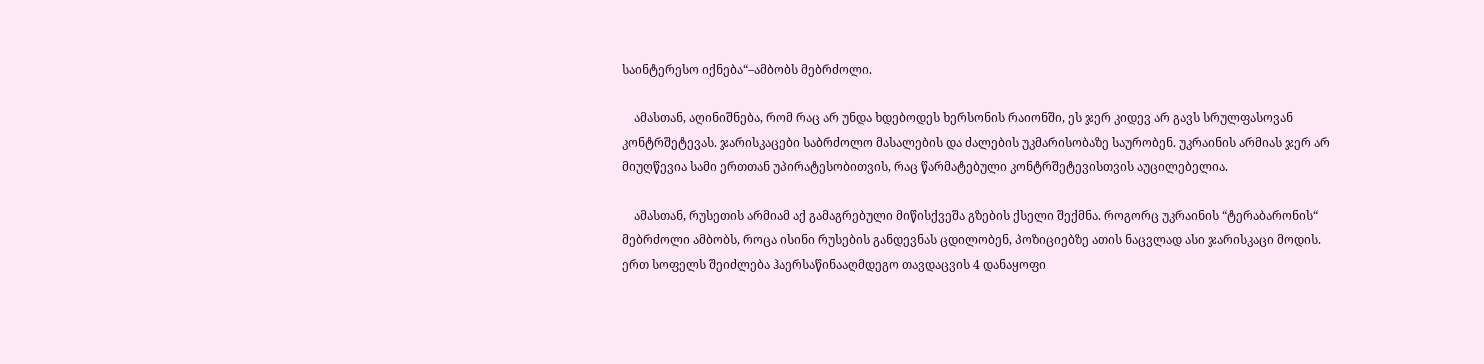საინტერესო იქნება“–ამბობს მებრძოლი.

    ამასთან, აღინიშნება, რომ რაც არ უნდა ხდებოდეს ხერსონის რაიონში, ეს ჯერ კიდევ არ გავს სრულფასოვან კონტრშეტევას. ჯარისკაცები საბრძოლო მასალების და ძალების უკმარისობაზე საურობენ. უკრაინის არმიას ჯერ არ მიუღწევია სამი ერთთან უპირატესობითვის, რაც წარმატებული კონტრშეტევისთვის აუცილებელია.

    ამასთან, რუსეთის არმიამ აქ გამაგრებული მიწისქვეშა გზების ქსელი შექმნა. როგორც უკრაინის “ტერაბარონის“ მებრძოლი ამბობს, როცა ისინი რუსების განდევნას ცდილობენ, პოზიციებზე ათის ნაცვლად ასი ჯარისკაცი მოდის. ერთ სოფელს შეიძლება ჰაერსაწინააღმდეგო თავდაცვის 4 დანაყოფი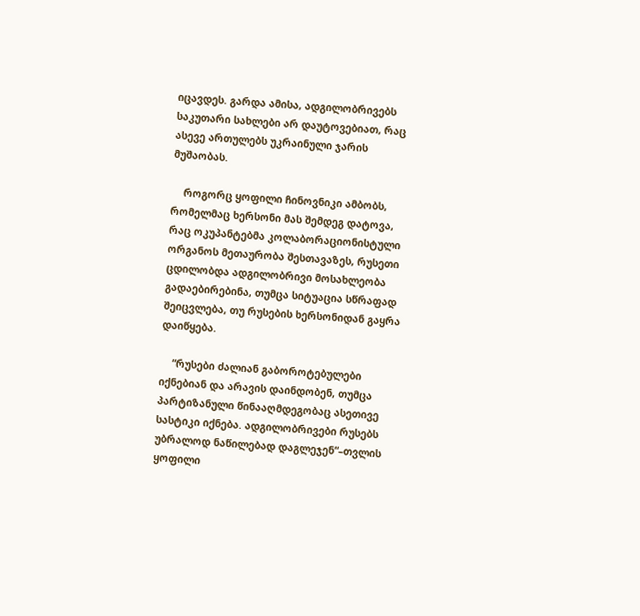იცავდეს. გარდა ამისა, ადგილობრივებს საკუთარი სახლები არ დაუტოვებიათ, რაც ასევე ართულებს უკრაინული ჯარის მუშაობას.

    როგორც ყოფილი ჩინოვნიკი ამბობს, რომელმაც ხერსონი მას შემდეგ დატოვა, რაც ოკუპანტებმა კოლაბორაციონისტული ორგანოს მეთაურობა შესთავაზეს, რუსეთი ცდილობდა ადგილობრივი მოსახლეობა გადაებირებინა, თუმცა სიტუაცია სწრაფად შეიცვლება, თუ რუსების ხერსონიდან გაყრა დაიწყება.

    “რუსები ძალიან გაბოროტებულები იქნებიან და არავის დაინდობენ, თუმცა პარტიზანული წინააღმდეგობაც ასეთივე სასტიკი იქნება. ადგილობრივები რუსებს უბრალოდ ნაწილებად დაგლეჯენ“–თვლის ყოფილი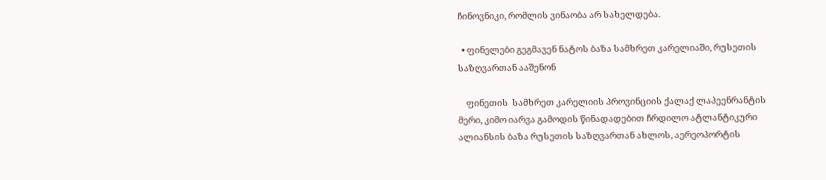ჩინოვნიკი, რომლის ვინაობა არ სახელდება.

  • ფინელები გეგმავენ ნატოს ბაზა სამხრეთ კარელიაში, რუსეთის საზღვართან ააშენონ

    ფინეთის  სამხრეთ კარელიის პროვინციის ქალაქ ლაპეენრანტის მერი, კიმო იარვა გამოდის წინადადებით ჩრდილო ატლანტიკური ალიანსის ბაზა რუსეთის საზღვართან ახლოს, აერეოპორტის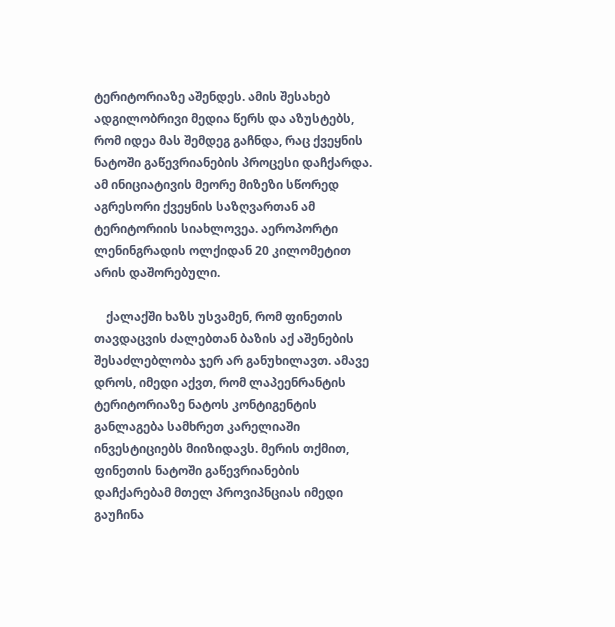ტერიტორიაზე აშენდეს. ამის შესახებ ადგილობრივი მედია წერს და აზუსტებს, რომ იდეა მას შემდეგ გაჩნდა, რაც ქვეყნის ნატოში გაწევრიანების პროცესი დაჩქარდა. ამ ინიციატივის მეორე მიზეზი სწორედ აგრესორი ქვეყნის საზღვართან ამ ტერიტორიის სიახლოვეა. აეროპორტი ლენინგრადის ოლქიდან 20 კილომეტით არის დაშორებული.

    ქალაქში ხაზს უსვამენ, რომ ფინეთის თავდაცვის ძალებთან ბაზის აქ აშენების შესაძლებლობა ჯერ არ განუხილავთ. ამავე დროს, იმედი აქვთ, რომ ლაპეენრანტის ტერიტორიაზე ნატოს კონტიგენტის განლაგება სამხრეთ კარელიაში ინვესტიციებს მიიზიდავს. მერის თქმით, ფინეთის ნატოში გაწევრიანების დაჩქარებამ მთელ პროვიპნციას იმედი გაუჩინა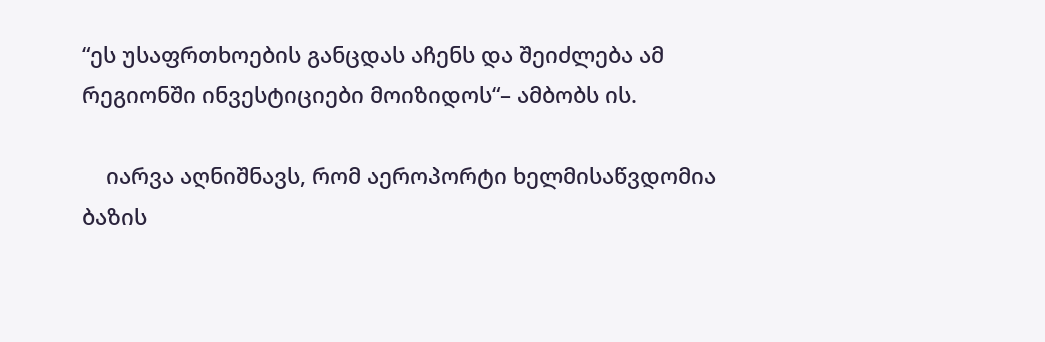“ეს უსაფრთხოების განცდას აჩენს და შეიძლება ამ რეგიონში ინვესტიციები მოიზიდოს“– ამბობს ის.

    იარვა აღნიშნავს, რომ აეროპორტი ხელმისაწვდომია ბაზის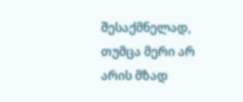შესაქმნელად, თუმცა მერი არ არის მზად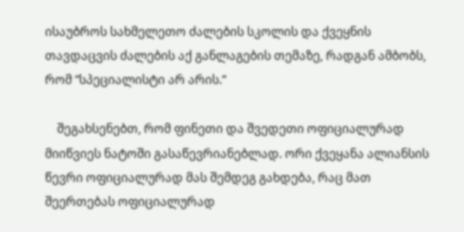ისაუბროს სახმელეთო ძალების სკოლის და ქვეყნის თავდაცვის ძალების აქ განლაგების თემაზე, რადგან ამბობს, რომ “სპეციალისტი არ არის.“

    შეგახსენებთ, რომ ფინეთი და შვედეთი ოფიციალურად მიიწვიეს ნატოში გასაწევრიანებლად. ორი ქვეყანა ალიანსის წევრი ოფიციალურად მას შემდეგ გახდება, რაც მათ შეერთებას ოფიციალურად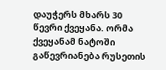დაუჭერს მხარს 30 წევრი ქვეყანა. ორმა ქვეყანამ ნატოში გაწევრიანება რუსეთის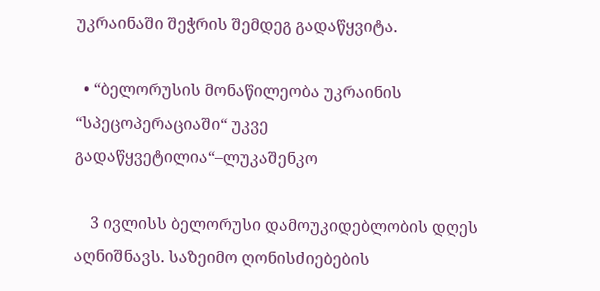უკრაინაში შეჭრის შემდეგ გადაწყვიტა.

  • “ბელორუსის მონაწილეობა უკრაინის “სპეცოპერაციაში“ უკვე გადაწყვეტილია“–ლუკაშენკო

    3 ივლისს ბელორუსი დამოუკიდებლობის დღეს აღნიშნავს. საზეიმო ღონისძიებების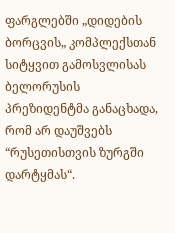ფარგლებში „დიდების ბორცვის„ კომპლექსთან სიტყვით გამოსვლისას ბელორუსის პრეზიდენტმა განაცხადა, რომ არ დაუშვებს “რუსეთისთვის ზურგში დარტყმას“.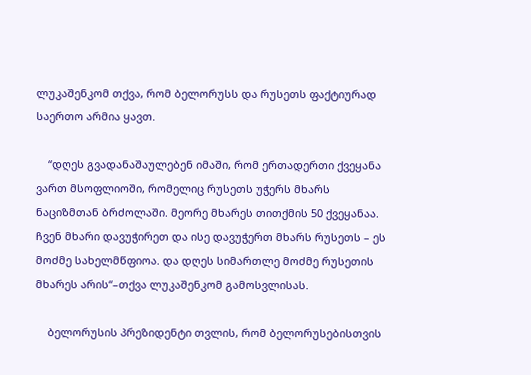ლუკაშენკომ თქვა, რომ ბელორუსს და რუსეთს ფაქტიურად საერთო არმია ყავთ.

    “დღეს გვადანაშაულებენ იმაში, რომ ერთადერთი ქვეყანა ვართ მსოფლიოში, რომელიც რუსეთს უჭერს მხარს ნაციზმთან ბრძოლაში. მეორე მხარეს თითქმის 50 ქვეყანაა. ჩვენ მხარი დავუჭირეთ და ისე დავუჭერთ მხარს რუსეთს – ეს მოძმე სახელმწფიოა. და დღეს სიმართლე მოძმე რუსეთის მხარეს არის“–თქვა ლუკაშენკომ გამოსვლისას.

    ბელორუსის პრეზიდენტი თვლის, რომ ბელორუსებისთვის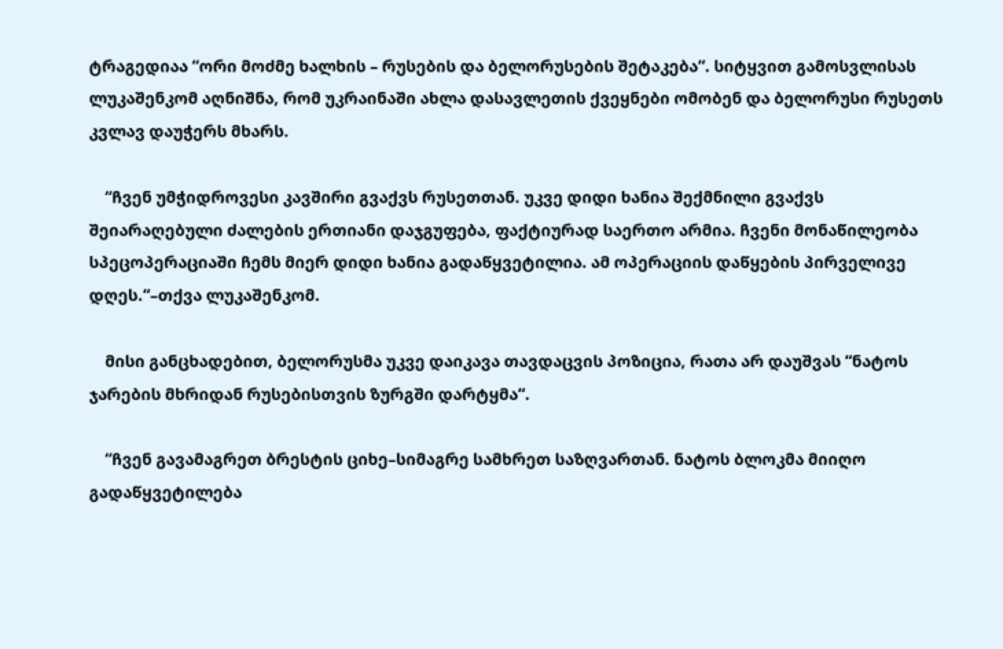ტრაგედიაა “ორი მოძმე ხალხის – რუსების და ბელორუსების შეტაკება“. სიტყვით გამოსვლისას ლუკაშენკომ აღნიშნა, რომ უკრაინაში ახლა დასავლეთის ქვეყნები ომობენ და ბელორუსი რუსეთს კვლავ დაუჭერს მხარს.

    “ჩვენ უმჭიდროვესი კავშირი გვაქვს რუსეთთან. უკვე დიდი ხანია შექმნილი გვაქვს შეიარაღებული ძალების ერთიანი დაჯგუფება, ფაქტიურად საერთო არმია. ჩვენი მონაწილეობა სპეცოპერაციაში ჩემს მიერ დიდი ხანია გადაწყვეტილია. ამ ოპერაციის დაწყების პირველივე დღეს.“–თქვა ლუკაშენკომ.

    მისი განცხადებით, ბელორუსმა უკვე დაიკავა თავდაცვის პოზიცია, რათა არ დაუშვას “ნატოს ჯარების მხრიდან რუსებისთვის ზურგში დარტყმა“.

    “ჩვენ გავამაგრეთ ბრესტის ციხე–სიმაგრე სამხრეთ საზღვართან. ნატოს ბლოკმა მიიღო გადაწყვეტილება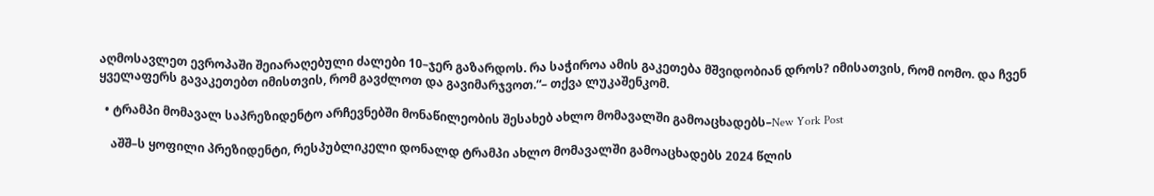აღმოსავლეთ ევროპაში შეიარაღებული ძალები 10–ჯერ გაზარდოს. რა საჭიროა ამის გაკეთება მშვიდობიან დროს? იმისათვის, რომ იომო. და ჩვენ ყველაფერს გავაკეთებთ იმისთვის, რომ გავძლოთ და გავიმარჯვოთ.“– თქვა ლუკაშენკომ.

  • ტრამპი მომავალ საპრეზიდენტო არჩევნებში მონაწილეობის შესახებ ახლო მომავალში გამოაცხადებს–New York Post

    აშშ–ს ყოფილი პრეზიდენტი, რესპუბლიკელი დონალდ ტრამპი ახლო მომავალში გამოაცხადებს 2024 წლის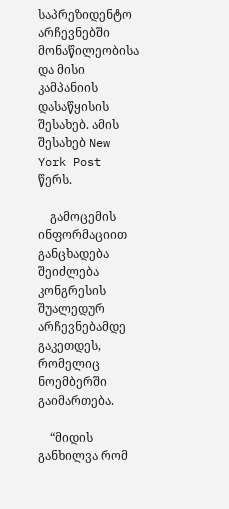საპრეზიდენტო არჩევნებში მონაწილეობისა და მისი კამპანიის დასაწყისის შესახებ. ამის შესახებ New York Post წერს.

    გამოცემის ინფორმაციით განცხადება შეიძლება კონგრესის შუალედურ არჩევნებამდე გაკეთდეს, რომელიც ნოემბერში გაიმართება.

    “მიდის განხილვა რომ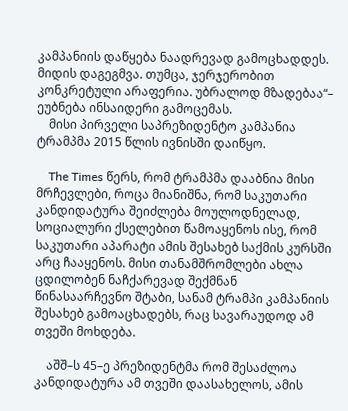კამპანიის დაწყება ნაადრევად გამოცხადდეს. მიდის დაგეგმვა. თუმცა, ჯერჯერობით კონკრეტული არაფერია. უბრალოდ მზადებაა“– ეუბნება ინსაიდერი გამოცემას.
    მისი პირველი საპრეზიდენტო კამპანია ტრამპმა 2015 წლის ივნისში დაიწყო.

    The Times წერს, რომ ტრამპმა დააბნია მისი მრჩევლები, როცა მიანიშნა, რომ საკუთარი კანდიდატურა შეიძლება მოულოდნელად, სოციალური ქსელებით წამოაყენოს ისე, რომ საკუთარი აპარატი ამის შესახებ საქმის კურსში არც ჩააყენოს. მისი თანამშრომლები ახლა ცდილობენ ნაჩქარევად შექმნან წინასაარჩევნო შტაბი, სანამ ტრამპი კამპანიის შესახებ გამოაცხადებს, რაც სავარაუდოდ ამ თვეში მოხდება.

    აშშ–ს 45–ე პრეზიდენტმა რომ შესაძლოა კანდიდატურა ამ თვეში დაასახელოს, ამის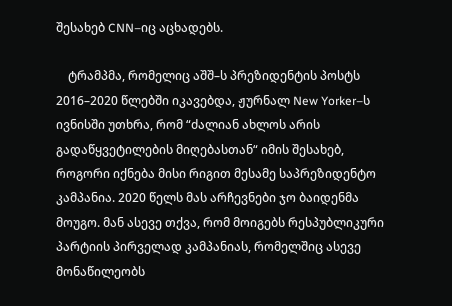შესახებ CNN–იც აცხადებს.

    ტრამპმა, რომელიც აშშ–ს პრეზიდენტის პოსტს 2016–2020 წლებში იკავებდა, ჟურნალ New Yorker–ს ივნისში უთხრა, რომ “ძალიან ახლოს არის გადაწყვეტილების მიღებასთან“ იმის შესახებ, როგორი იქნება მისი რიგით მესამე საპრეზიდენტო კამპანია. 2020 წელს მას არჩევნები ჯო ბაიდენმა მოუგო. მან ასევე თქვა, რომ მოიგებს რესპუბლიკური პარტიის პირველად კამპანიას, რომელშიც ასევე მონაწილეობს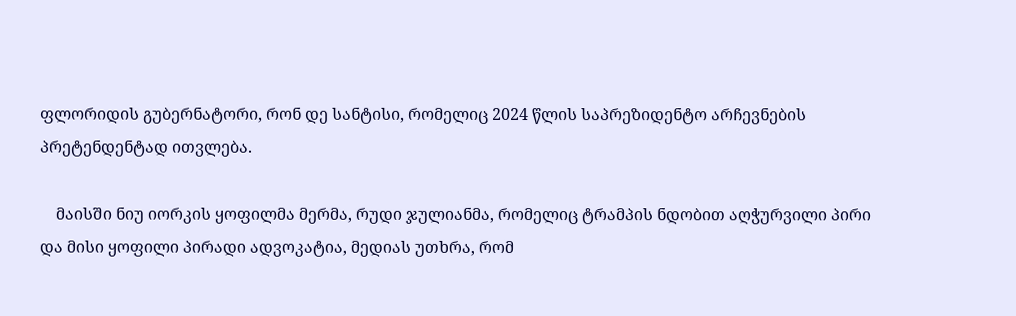ფლორიდის გუბერნატორი, რონ დე სანტისი, რომელიც 2024 წლის საპრეზიდენტო არჩევნების პრეტენდენტად ითვლება.

    მაისში ნიუ იორკის ყოფილმა მერმა, რუდი ჯულიანმა, რომელიც ტრამპის ნდობით აღჭურვილი პირი და მისი ყოფილი პირადი ადვოკატია, მედიას უთხრა, რომ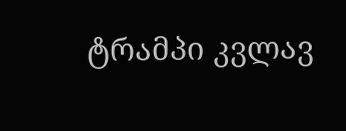ტრამპი კვლავ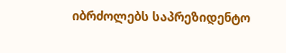იბრძოლებს საპრეზიდენტო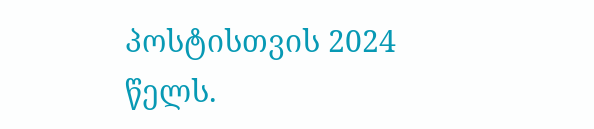პოსტისთვის 2024 წელს.